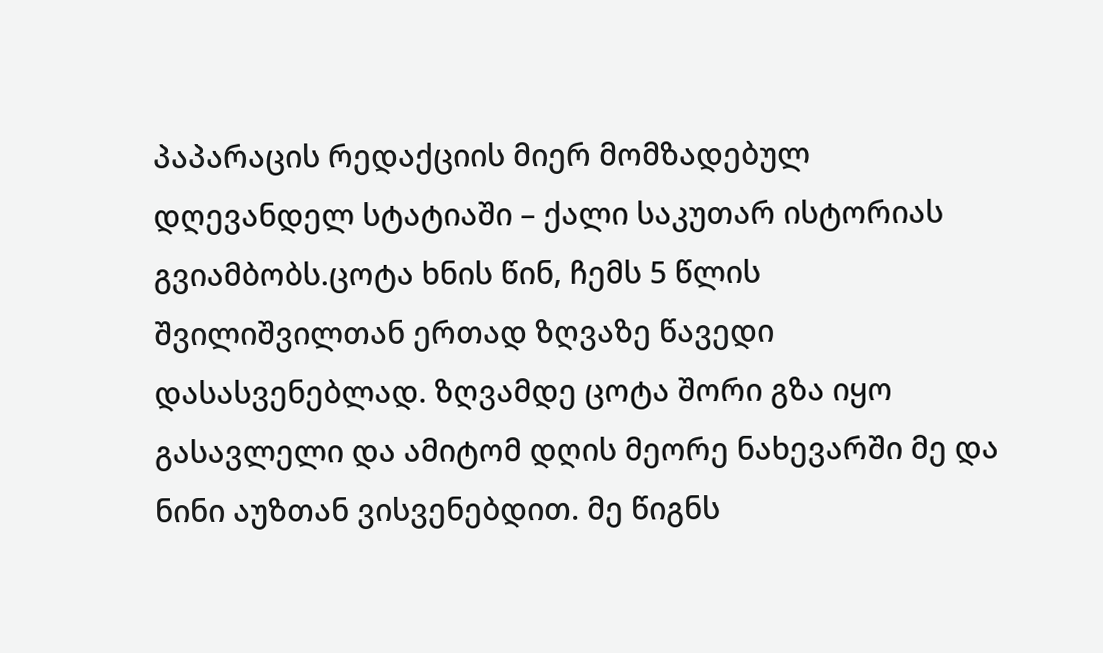პაპარაცის რედაქციის მიერ მომზადებულ დღევანდელ სტატიაში – ქალი საკუთარ ისტორიას გვიამბობს.ცოტა ხნის წინ, ჩემს 5 წლის შვილიშვილთან ერთად ზღვაზე წავედი დასასვენებლად. ზღვამდე ცოტა შორი გზა იყო გასავლელი და ამიტომ დღის მეორე ნახევარში მე და ნინი აუზთან ვისვენებდით. მე წიგნს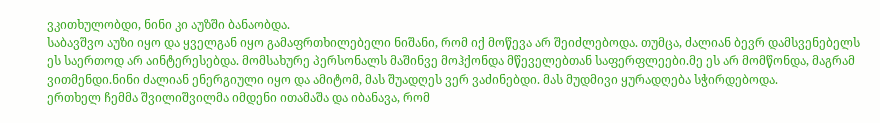ვკითხულობდი, ნინი კი აუზში ბანაობდა.
საბავშვო აუზი იყო და ყველგან იყო გამაფრთხილებელი ნიშანი, რომ იქ მოწევა არ შეიძლებოდა. თუმცა, ძალიან ბევრ დამსვენებელს ეს საერთოდ არ აინტერესებდა. მომსახურე პერსონალს მაშინვე მოჰქონდა მწეველებთან საფერფლეები.მე ეს არ მომწონდა, მაგრამ ვითმენდი.ნინი ძალიან ენერგიული იყო და ამიტომ, მას შუადღეს ვერ ვაძინებდი. მას მუდმივი ყურადღება სჭირდებოდა.
ერთხელ ჩემმა შვილიშვილმა იმდენი ითამაშა და იბანავა, რომ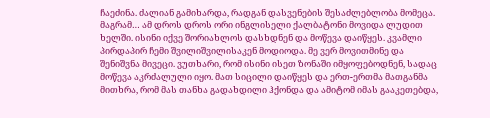ჩაეძინა. ძალიან გამიხარდა, რადგან დასვენების შესაძლებლობა მომეცა. მაგრამ… ამ დროს დროს ორი ინგლისელი ქალბატონი მოვიდა ლუდით ხელში. ისინი იქვე შორიახლოს დასხდნენ და მოწევა დაიწყეს. კვამლი პირდაპირ ჩემი შვილიშვილისაკენ მოდიოდა. მე ვერ მოვითმინე და შენიშვნა მივეცი. ვუთხარი, რომ ისინი ისეთ ზონაში იმყოფებოდნენ, სადაც მოწევა აკრძალული იყო. მათ სიცილი დაიწყეს და ერთ-ერთმა მათგანმა მითხრა, რომ მას თანხა გადახდილი ჰქონდა და ამიტომ იმას გააკეთებდა,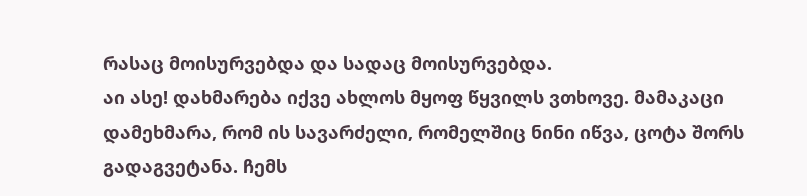რასაც მოისურვებდა და სადაც მოისურვებდა.
აი ასე! დახმარება იქვე ახლოს მყოფ წყვილს ვთხოვე. მამაკაცი დამეხმარა, რომ ის სავარძელი, რომელშიც ნინი იწვა, ცოტა შორს გადაგვეტანა. ჩემს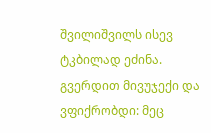შვილიშვილს ისევ ტკბილად ეძინა. გვერდით მივუჯექი და ვფიქრობდი: მეც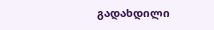გადახდილი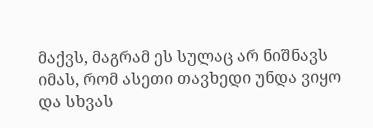მაქვს, მაგრამ ეს სულაც არ ნიშნავს იმას, რომ ასეთი თავხედი უნდა ვიყო და სხვას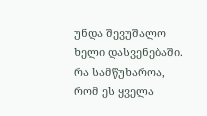უნდა შევუშალო ხელი დასვენებაში.
რა სამწუხაროა, რომ ეს ყველა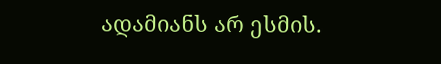ადამიანს არ ესმის.